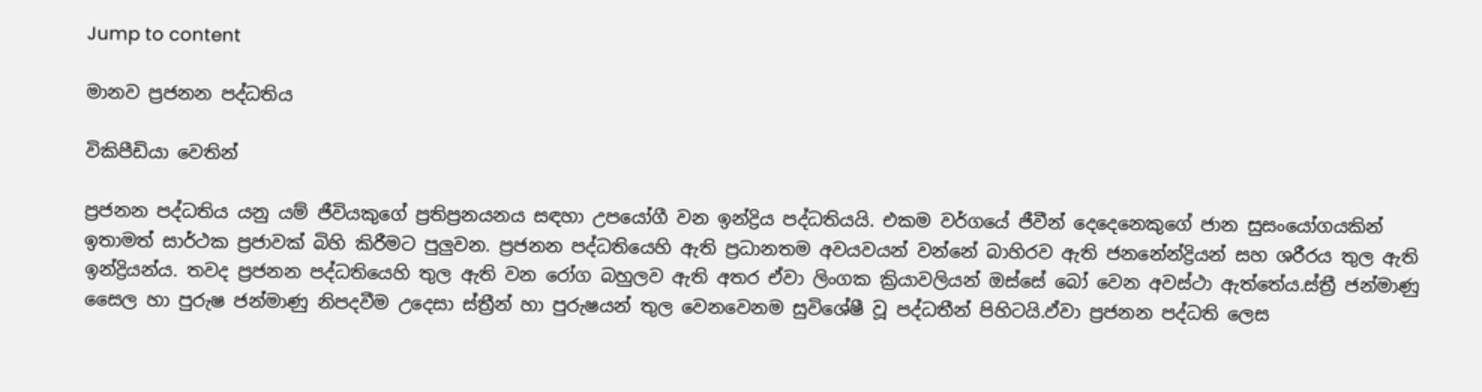Jump to content

මානව ප්‍රජනන පද්ධතිය

විකිපීඩියා වෙතින්

ප්‍රජනන පද්ධතිය යනු යම් ජීවියකුගේ ප්‍රතිප්‍රනයනය සඳහා උපයෝගී වන ඉන්ද්‍රිය පද්ධතියයි. එකම වර්ගයේ ජීවීන් දෙදෙනෙකුගේ ජාන සුසංයෝගයකින් ඉතාමත් සාර්ථක ප්‍රජාවක් බිහි කිරීමට පුලුවන. ප්‍රජනන පද්ධතියෙහි ඇති ප්‍රධානතම අවයවයන් වන්නේ බාහිරව ඇති ජනනේන්ද්‍රියන් සහ ශරීරය තුල ඇති ඉන්ද්‍රියන්ය. තවද ප්‍රජනන පද්ධතියෙහි තුල ඇති වන රෝග බහුලව ඇති අතර ඒවා ලිංගක ක්‍රියාවලියන් ඔස්සේ බෝ වෙන අවස්ථා ඇත්තේය.ස්ත්‍රී ජන්මාණු සෛල හා පුරුෂ ජන්මාණු නිපදවීම උදෙසා ස්ත්‍රීන් හා පුරුෂයන් තුල වෙනවෙනම සුවිශේෂී වූ පද්ධතීන් පිහිටයි.ඵ්වා ප්‍රජනන පද්ධති ලෙස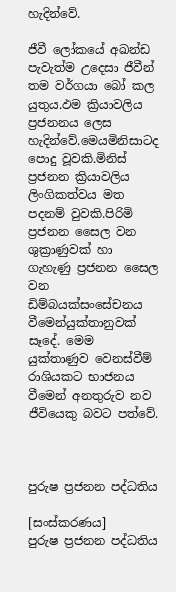හැදින්‍‍වේ.

ජීවී ලෝකයේ අඛන්ඩ පැවැත්ම උදෙසා ජීවීන් තම වර්ගයා බෝ කල යුතුය.ඵම ක්‍රියාවලිය ප්‍රජනනය ලෙස හැදින්වේ.මෙයමිනිසාටද පොදු වූවකි.මිනිස් ප්‍රජනන ක්‍රියාවලිය ලිංගිකත්වය මත පදනම් වුවකි.පිරිමි ප්‍රජනන සෛල වන ශුක්‍රාණුවක් හා ගැහැණු ප්‍රජනන සෛල වන ඩිම්බයක්සංසේචනය වීමෙන්යුක්තානුවක් සෑදේ. මෙම යුක්තාණුව වෙනස්වීම් රාශියකට භාජනය වීමෙන් අනතුරුව නව ජීවියෙකු බවට පත්වේ.



පුරුෂ ප්‍රජනන පද්ධතිය

[සංස්කරණය]
පුරුෂ ප්‍රජනන පද්ධතිය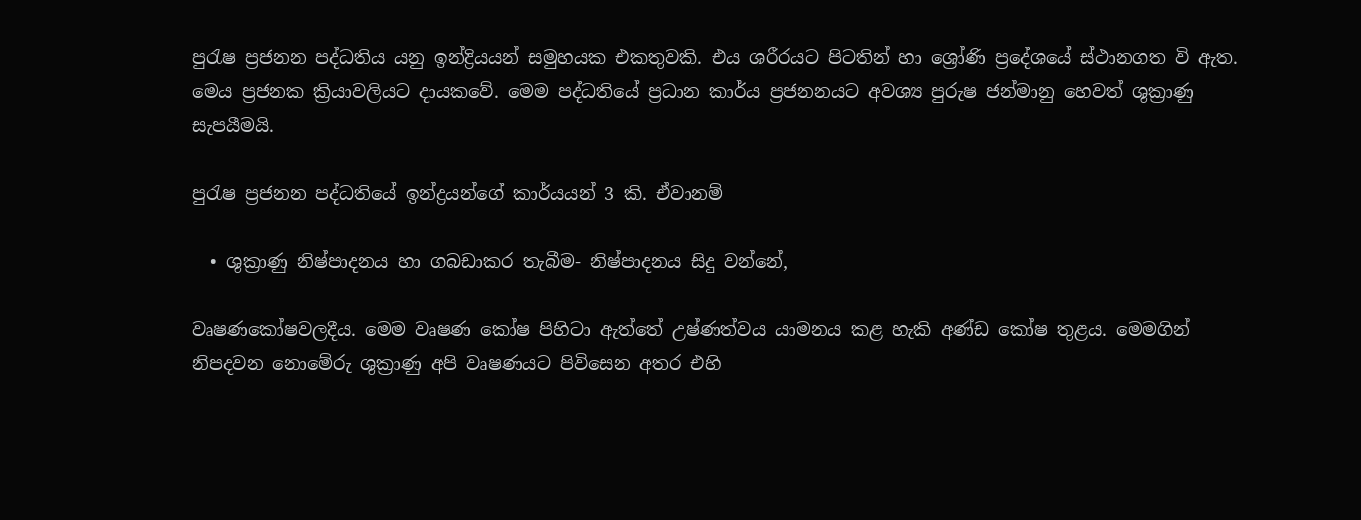පුරැෂ ප්‍රජනන පද්ධතිය යනු ඉන්ද්‍රියයන් සමුහයක එකතුවකි. එය ශරීරයට පිටතින් හා ශ්‍රෝණි ප්‍රදේශයේ ස්ථානගත වි ඇත. මෙය ප්‍රජනක ක්‍රියාවලියට දායකවේ. මෙම පද්ධතියේ ප්‍රධාන කාර්ය ප්‍රජනනයට අවශ්‍ය පුරුෂ ජන්මානු හෙවත් ශුක්‍රාණු සැපයීමයි.

පුරැෂ ප්‍රජනන පද්ධතියේ ඉන්ද්‍රයන්ගේ කාර්යයන් 3 කි. ඒවානම්

  • ශුක්‍රාණු නිෂ්පාදනය හා ගබඩාකර තැබීම- නිෂ්පාදනය සිදු වන්නේ,

වෘෂණකෝෂවලදීය. මෙම වෘෂණ කෝෂ පිහිටා ඇත්තේ උෂ්ණත්වය යාමනය කළ හැකි අණ්ඩ කෝෂ තුළය. මෙමගින් නිපදවන නොමේරු ශුක්‍රාණු අපි වෘෂණයට පිවිසෙන අතර එහි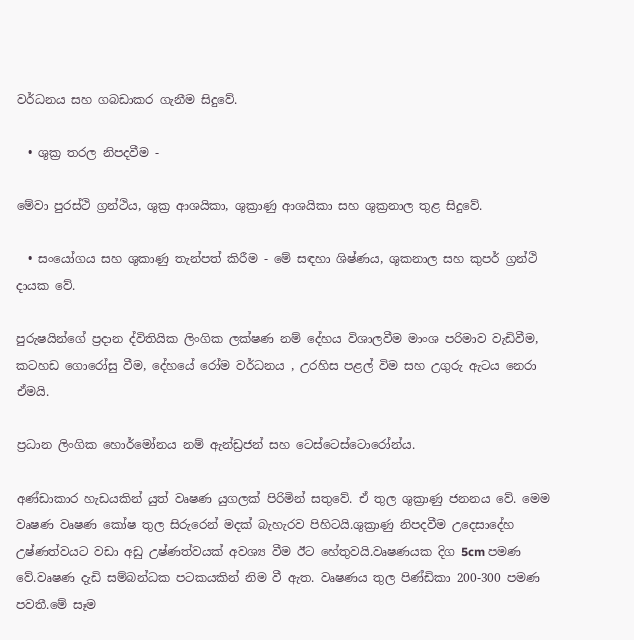වර්ධනය සහ ගබඩාකර ගැනීම සිදුවේ.

  • ශුක්‍ර තරල නිපදවීම -

මේවා පුරස්ථි ග්‍රන්ථිය, ශුක්‍ර ආශයිකා, ශුක්‍රාණු ආශයිකා සහ ශුක්‍රනාල තුළ සිදුවේ.

  • සංයෝගය සහ ශුකාණු තැන්පත් කිරීම - මේ සඳහා ශිෂ්ණය, ශුකනාල සහ කුපර් ග්‍රන්ථි දායක වේ.

පුරුෂයින්ගේ ප්‍රදාන ද්විතියික ලිංගික ලක්ෂණ නම් දේහය විශාලවීම මාංශ පරිමාව වැඩිවීම, කටහඩ ගොරෝසු වීම, දේහයේ රෝම වර්ධනය , උරහිස පළල් විම සහ උගුරු ඇටය නෙරා ඒමයි.

ප්‍රධාන ලිංගික හොර්මෝනය නම් ඇන්ඩ්‍රජන් සහ ටෙස්ටෙස්ටොරෝන්ය.

අණ්ඩාකාර හැඩයකින් යුත් වෘෂණ යුගලක් පිරිමින් සතුවේ. ඒ තුල ශුක්‍රාණු ජනනය වේ. මෙම වෘෂණ වෘෂණ කෝෂ තුල සිරුරෙන් මදක් බැහැරව පිහිටයි.ශුක්‍රාණු නිපදවීම උදෙසාදේහ උෂ්ණත්වයට වඩා අඩු උෂ්ණත්වයක් අවශ්‍ය වීම ඊට හේතුවයි.වෘෂණයක දිග 5cm පමණ වේ.වෘෂණ දැඩි සම්බන්ධක පටකයකින් නිම වී ඇත. වෘෂණය තුල පිණ්ඩිකා 200-300 පමණ පවතී.මේ සෑම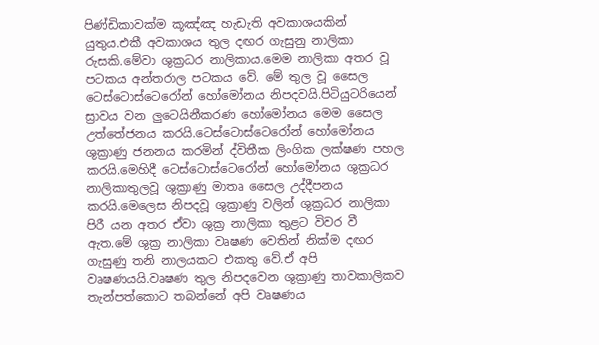පිණ්ඩිකාවක්ම කූඤ්ඤ හැඩැති අවකාශයකින් යුතුය.එකී අවකාශය තුල දඟර ගැසුනු නාලිකා රුසකි.මේවා ශුක්‍රධර නාලිකාය.මෙම නාලිකා අතර වූ පටකය අන්තරාල පටකය වේ. මේ තුල වූ ‍සෛල ටෙස්ටොස්ටෙරෝන් හෝමෝනය නිපදවයි.පිටියුටරියෙන් ස්‍රාවය වන ලුටෙයිනීකරණ හෝමෝනය මෙම සෛල උත්තේජනය කරයි.ටෙස්ටොස්ටෙරෝන් හෝමෝනය ශුක්‍රාණු ජනනය කරමින් ද්විතීක ලිංගික ලක්ෂණ පහල කරයි.මෙහිදී ටෙස්ටොස්ටෙරෝන් හෝමෝනය ශුක්‍රධර නාලිකාතුලවූ ශුක්‍රාණු මාතෘ සෛල උද්දීපනය කරයි.මෙලෙස නිපදවූ ශුක්‍රාණු වලින් ශුක්‍රධර නාලිකා පිරී යන අතර ඒවා ශුක්‍ර නාලිකා තුළට විවර වී ඇත.මේ ශුක්‍ර නාලිකා වෘෂණ වෙතින් නික්ම දඟර ගැසුණු තනි නාලයකට එකතු වේ.ඒ අපි වෘෂණයයි.වෘෂණ තුල නිපදවෙන ශුක්‍රාණු තාවකාලිකව තැන්පත්කොට තබන්නේ අපි වෘෂණය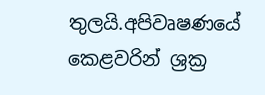තුලයි.අපිවෘෂණයේ කෙළවරින් ශ්‍රක්‍ර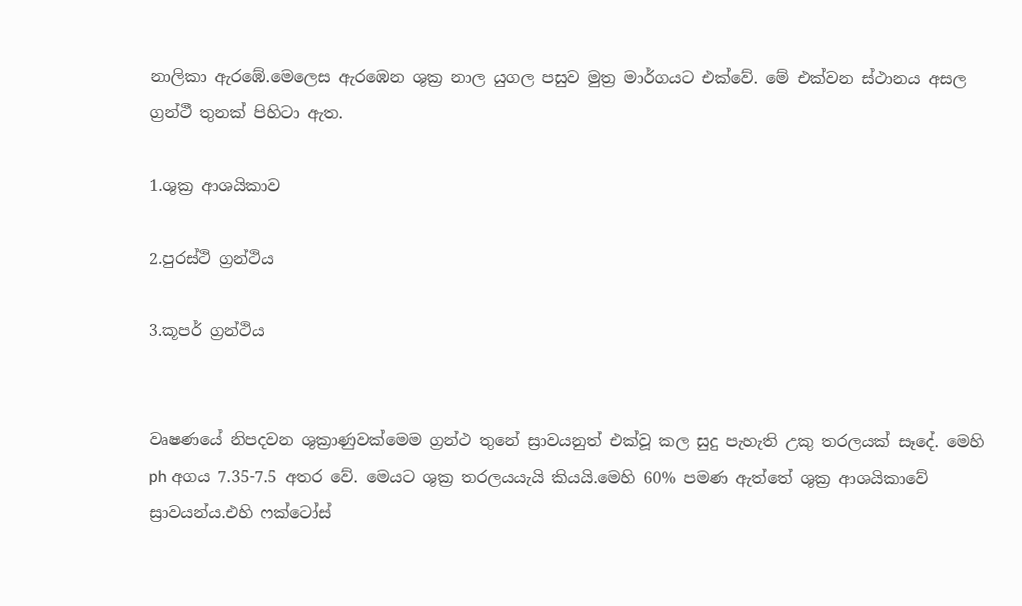නාලිකා ඇරඹේ.මෙලෙස ඇරඹෙන ශුක්‍ර නාල යුගල පසුව මුත්‍ර මාර්ගයට එක්වේ. මේ එක්වන ස්ථානය අසල ග්‍රන්ථී තුනක් පිහිටා ඇත.

1.ශුක්‍ර ආශයිකාව

2.පුරස්ථි ග්‍රන්ථිය

3.කූපර් ග්‍රන්ථිය


වෘෂණයේ නිපදවන ශුක්‍රාණුවක්මෙම ග්‍රන්ථ තුනේ ස්‍රාවයනුත් එක්වූ කල සුදු පැහැති උකු තරලයක් සෑදේ. මෙහි ph අගය 7.35-7.5 අතර වේ. මෙයට ශුක්‍ර තරලයයැයි කියයි.මෙහි 60% පමණ ඇත්තේ ශුක්‍ර ආශයිකාවේ ස්‍රාවයන්ය.එහි ෆක්ටෝස්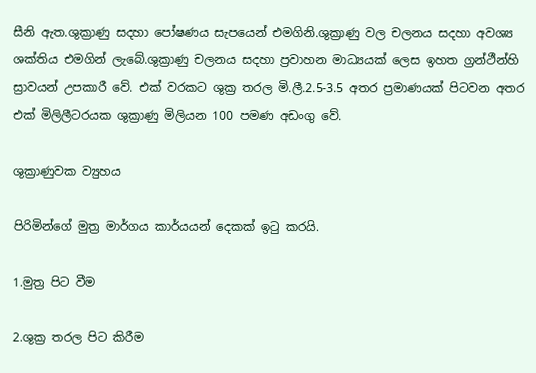සීනි ඇත.ශුක්‍රාණු සදහා පෝෂණය සැපයෙන්‍ එමගිනි.ශුක්‍රාණු වල චලනය සදහා අවශ්‍ය ශක්තිය එමගින් ලැබේ.ශුක්‍රාණු චලනය සදහා ප්‍රවාහන මාධ්‍යයක් ලෙස ඉහත ග්‍රන්ථීන්හි ස්‍රාවයන් උපකාරී වේ. එක් වරකට ශුක්‍ර තරල මි.ලී.2.5-3.5 අතර ප්‍රමාණයක් පිටවන අතර එක් මිලිලීටරයක ශුක්‍රාණු මිලියන 100 පමණ අඩංගු වේ.

ශුක්‍රාණුවක ව්‍යුහය

පිරිමින්ගේ මුත්‍ර මාර්ගය කාර්යයන් දෙකක් ඉටු කරයි.

1.මුත්‍ර පිට වීම

2.ශුක්‍ර තරල පිට කිරීම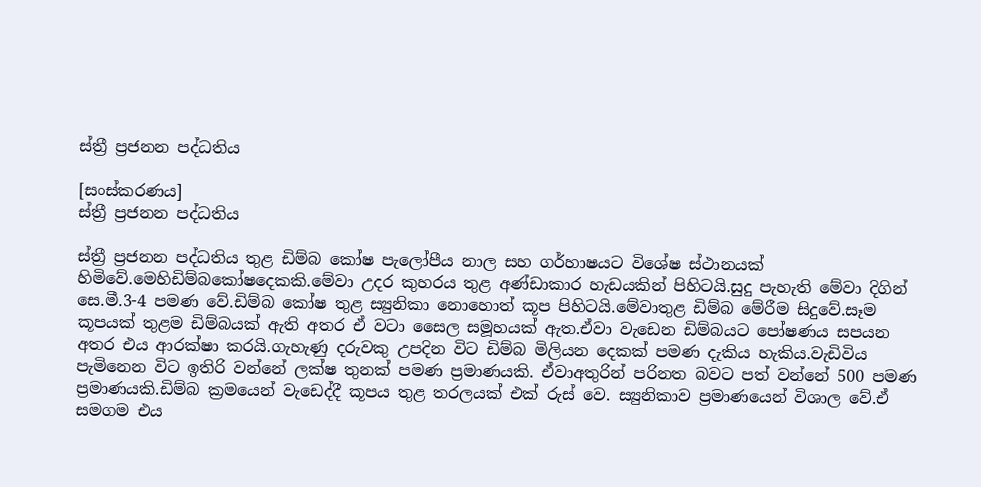ස්ත්‍රී ප්‍රජනන පද්ධතිය

[සංස්කරණය]
ස්ත්‍රී ප්‍රජනන පද්ධතිය

ස්ත්‍රී ප්‍රජනන පද්ධතිය තුළ ඩිම්බ කෝෂ පැලෝපීය නාල සහ ගර්හාෂයට විශේෂ ස්ථානයක් හිමිවේ.මෙහිඩිම්බකෝෂදෙකකි.මේවා උදර කුහරය තුළ අණ්ඩාකාර හැඩයකින් පිහිටයි.සුදු පැහැති මේවා දිගින් සෙ.මී.3-4 පමණ වේ.ඩිම්බ කෝෂ තුළ ස්‍යුනිකා නොහොත් කූප පිහිටයි.මේවාතුළ ඩිම්බ මේරීම සිදුවේ.සෑම කූපයක් තුළම ඩිම්බයක් ඇති අතර ඒ වටා සෛල සමූහයක් ඇත.ඒවා වැඩෙන ඩිම්බයට පෝෂණය සපයන අතර එය ආරක්ෂා කරයි.ගැහැණු දරුවකු උපදින විට ඩිම්බ මිලියන දෙකක් පමණ දැකිය හැකිය.වැඩිවිය පැමිනෙන විට ඉතිරි වන්නේ ලක්ෂ තුනක් පමණ ප්‍රමාණයකි. ඒවාඅතුරින් පරිනත බවට පත් වන්නේ 500 පමණ ප්‍රමාණයකි.ඩිම්බ ක්‍රමයෙන් වැඩෙද්දී කූපය තුළ තරලයක් එක් රුස් වෙ. ස්‍යුනිකාව ප්‍රමාණයෙන් විශාල වේ.ඒ සමගම එය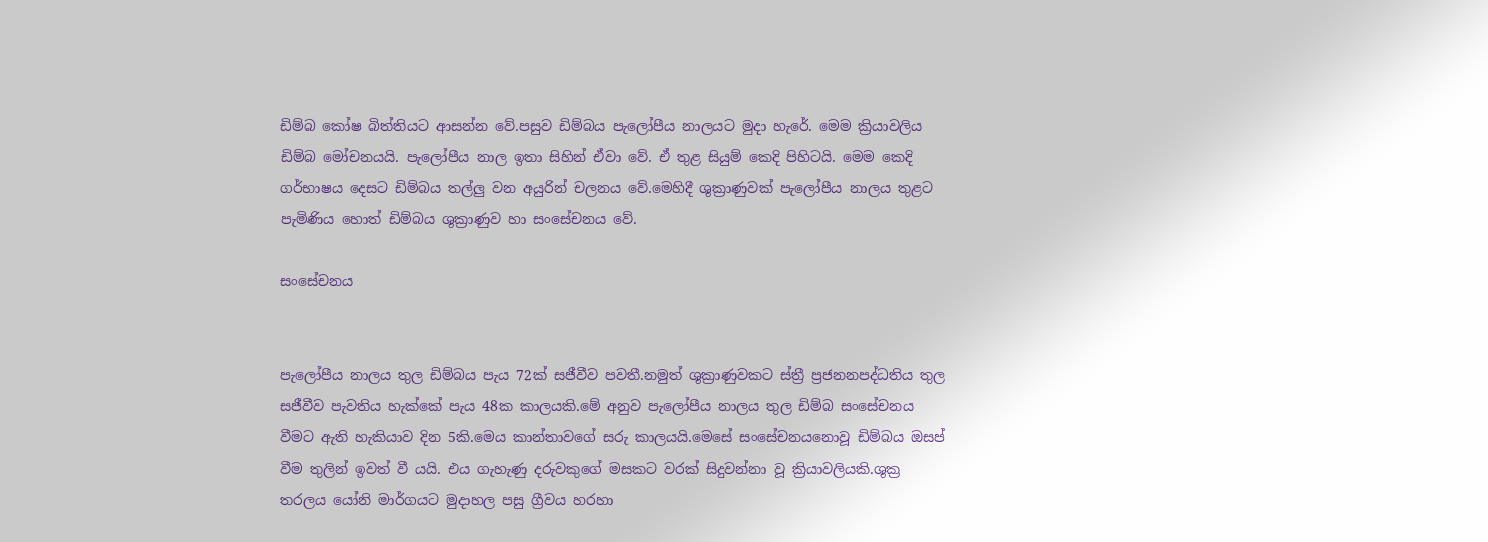ඩිම්බ කෝෂ බිත්තියට ආසන්න වේ.පසුව ඩිම්බය පැලෝපීය නාලයට මුදා හැ‍රේ. මෙම ක්‍රියාවලිය ඩිම්බ මෝචනයයි. පැලෝපීය නාල ඉතා සිහින් ඒවා වේ. ඒ තුළ සියුම් කෙදි පිහිටයි. මෙම කෙදි ගර්භාෂය දෙසට ඩිම්බය තල්ලු වන අයුරින් චලනය වේ.මෙහිදී ශුක්‍රාණුවක් පැලෝපීය නාලය තුළට පැමිණිය හොත් ඩිම්බය ශුක්‍රාණුව හා සංසේචනය වේ.

සංසේචනය


පැලෝපීය නාලය තුල ඩිම්බය පැය 72ක් සජීවීව පවතී.නමුත් ශුක්‍රාණුවකට ස්ත්‍රී ප්‍රජනනපද්ධතිය තුල සජීවීව පැවතිය හැක්කේ පැය 48ක කාලයකි.මේ අනුව පැලෝපීය නාලය තුල ඩිම්බ සංසේචනය වීමට ඇති හැකියාව දින 5කි.මෙය කාන්තාවගේ සරු කාලයයි.මෙසේ සංසේචනයනොවූ ඩිම්බය ඔසප් වීම තුලින් ඉවත් වී යයි. එය ගැහැණු දරුවකුගේ මසකට වරක් සිදුවන්නා වූ ක්‍රියාවලියකි.ශුක්‍ර තරලය යෝනි මාර්ගයට මුදාහල පසු ග්‍රීවය හරහා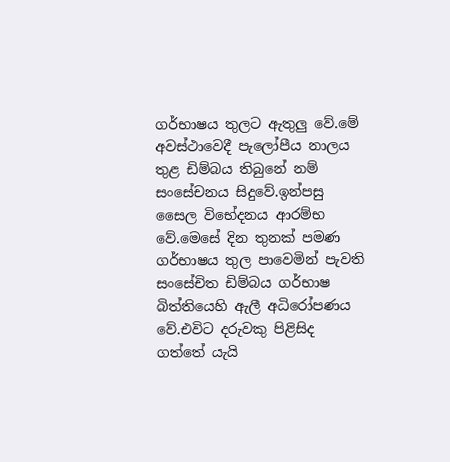ගර්භාෂය තුලට ඇතුලු වේ.මේ අවස්ථාවෙදී පැලෝපීය නාලය තුළ ඩිම්බය තිබුනේ නම් සංසේචනය සිදුවේ.ඉන්පසු සෛල විභේදනය ආරම්භ වේ.මෙසේ දින තුනක් පමණ ගර්භාෂය තුල පාවෙමින් පැවති සංසේචිත ඩිම්බය ගර්භාෂ බිත්තියෙහි ඇලී අධිරෝපණය වේ.එවිට දරුවකු පිළිසිද ගත්තේ යැයි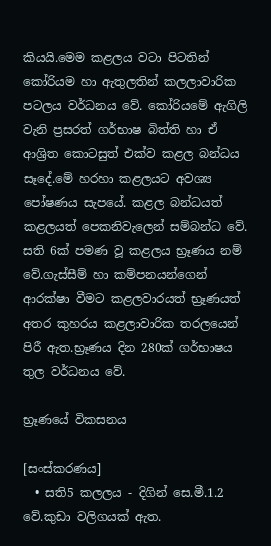කියයි.මෙම කළලය වටා පිටතින් කෝරියම හා ඇතුලතින් කලලාවාරික පටලය වර්ධනය වේ. කෝරියමේ ඇගිලි වැනි ප්‍රසරත් ගර්භාෂ බිත්ති හා ඒ ආශ්‍රිත කොටසුත් එක්ව කළල බන්ධය සෑදේ.මේ හරහා කළලයට අවශ්‍ය පෝෂණය සැපයේ. කළල බන්ධයත් කළලයත් පෙකනිවැලෙන් සම්බන්ධ වේ. සති 6ක් පමණ වූ කළලය භ්‍රෑණය නම් වේ.ගැස්සීම් හා කම්පනයන්ගෙන් ආරක්ෂා වීමට කළලවාරයත් භ්‍රෑණයත් අතර කුහරය කළලාවාරික තරලයෙන් පිරී ඇත.භ්‍රෑණය දින 280ක් ගර්භාෂය තුල වර්ධනය වේ.

භ්‍රෑණයේ විකසනය

[සංස්කරණය]
  • සති5 කලලය - දිගින් සෙ.මී.1.2 වේ.කුඩා වලිගයක් ඇත.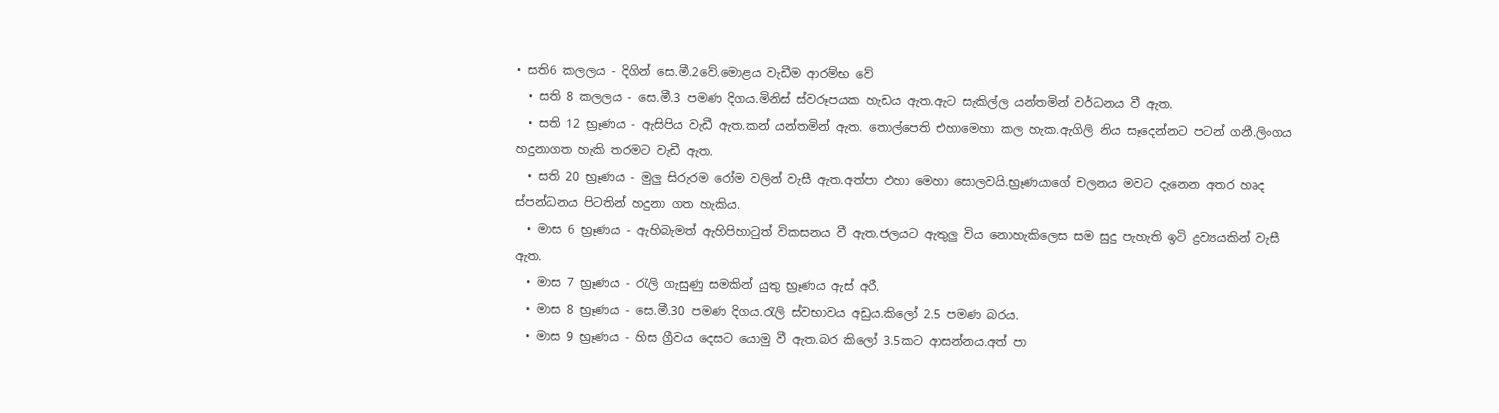• සති6 කලලය - දිගින් සෙ.මී.2වේ.මොළය වැඩීම ආරම්භ වේ
  • සති 8 කලලය - සෙ.මී.3 පමණ දිගය.මිනිස් ස්වරූපයක හැඩය ඇත.ඇට සැකිල්ල යන්තමින් වර්ධනය වී ඇත.
  • සති 12 භ්‍රෑණය - ඇසිපිය වැඩී ඇත.කන් යන්තමින් ඇත. තොල්පෙති එහාමෙහා කල හැක.ඇගිලි නිය සෑදෙන්නට පටන් ගනී.ලිංගය හදුනාගත හැකි තරමට වැඩී ඇත.
  • සති 20 භ්‍රෑණය - මුලු සිරුරම රෝම වලින් වැසී ඇත.අත්පා ඵහා මෙහා සොලවයි.භ්‍රෑණයාගේ චලනය මවට දැනෙන අතර හෘද ස්පන්ධනය පිටතින් හදුනා ගත හැකිය.
  • මාස 6 භ්‍රෑණය - ඇහිබැමත් ඇහිපිහාටුත් විකසනය වී ඇත.ජලයට ඇතුලු විය නොහැකිලෙස සම සුදු පැහැති ඉටි ද්‍රව්‍යයකින් වැසී ඇත.
  • මාස 7 භ්‍රෑණය - රැලි ගැසුණු සමකින් යුතු භ්‍රෑණය ඇස් අරී.
  • මාස 8 භ්‍රෑණය - සෙ.මී.30 පමණ දිගය.රැලි ස්වභාවය අඩුය.කිලෝ 2.5 පමණ බරය.
  • මාස 9 භ්‍රෑණය - හිස ග්‍රීවය දෙසට යොමු වී ඇත.බර කිලෝ 3.5කට ආසන්නය.අත් පා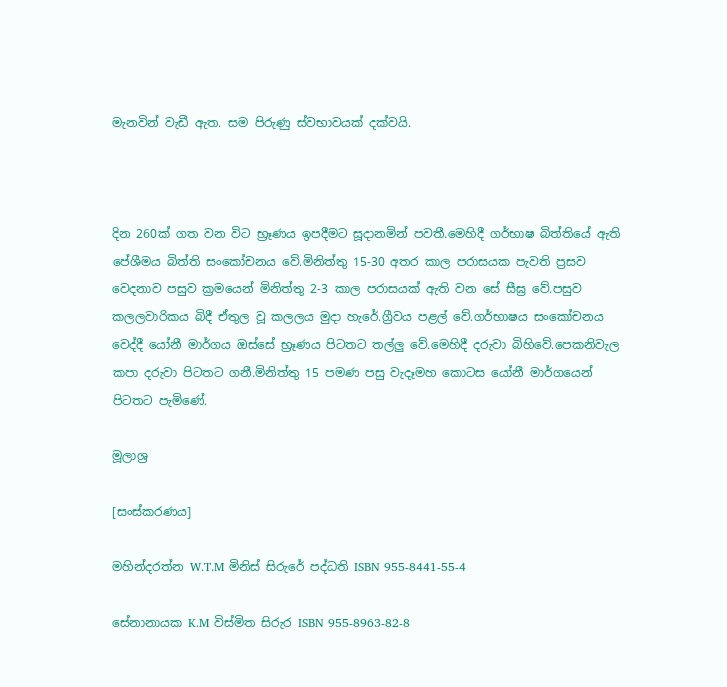මැනවින් වැඩී ඇත. සම පිරුණු ස්වභාවයක් දක්වයි.



දින 260ක් ගත වන විට භ්‍රෑණය ඉපදීමට සූදානමින් පවතී.මෙහිදී ගර්භාෂ බිත්තියේ ඇති පේශීමය බිත්ති සංකෝචනය වේ.මිනිත්තු 15-30 අතර කාල පරාසයක පැවති ප්‍රසව වෙදනාව පසුව ක්‍රමයෙන් මිනිත්තු 2-3 කාල පරාසයක් ඇති වන සේ සීඝ්‍ර වේ.පසුව කලලවාරිකය බිදී ඒතුල වූ කලලය මුදා හැරේ.ග්‍රීවය පළල් වේ.ගර්භාෂය සංකෝචනය වෙද්දී යෝනී මාර්ගය ඔස්සේ භ්‍රෑණය පිටතට තල්ලු වේ.මෙහිදී දරුවා බිහිවේ.පෙකනිවැල කපා දරුවා පිටතට ගනී.මිනිත්තු 15 පමණ පසු වැදෑමහ කොටස යෝනී මාර්ගයෙන් පිටතට පැමිණේ.

මූලාශ්‍ර

[සංස්කරණය]

මහින්දරත්න W.T.M මිනිස් සිරුරේ පද්ධති ISBN 955-8441-55-4

සේනානායක K.M විස්මිත සිරුර ISBN 955-8963-82-8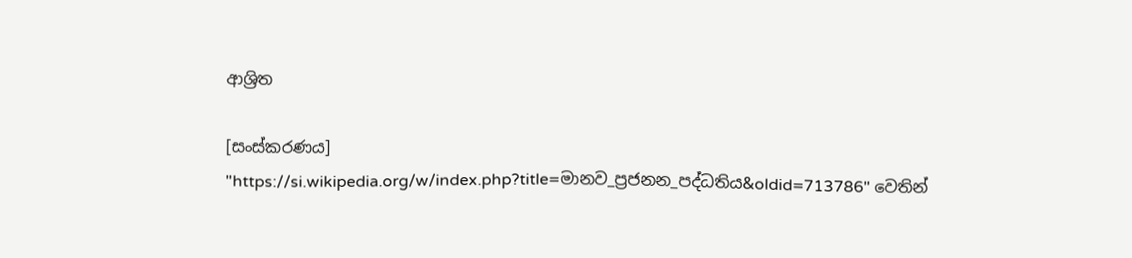ආශ්‍රිත

[සංස්කරණය]
"https://si.wikipedia.org/w/index.php?title=මානව_ප්‍රජනන_පද්ධතිය&oldid=713786" වෙතින්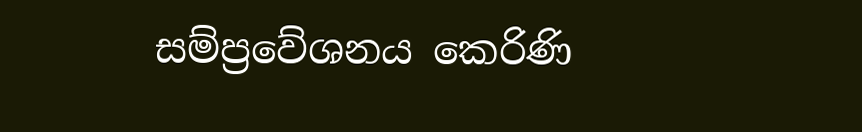සම්ප්‍රවේශනය කෙරිණි